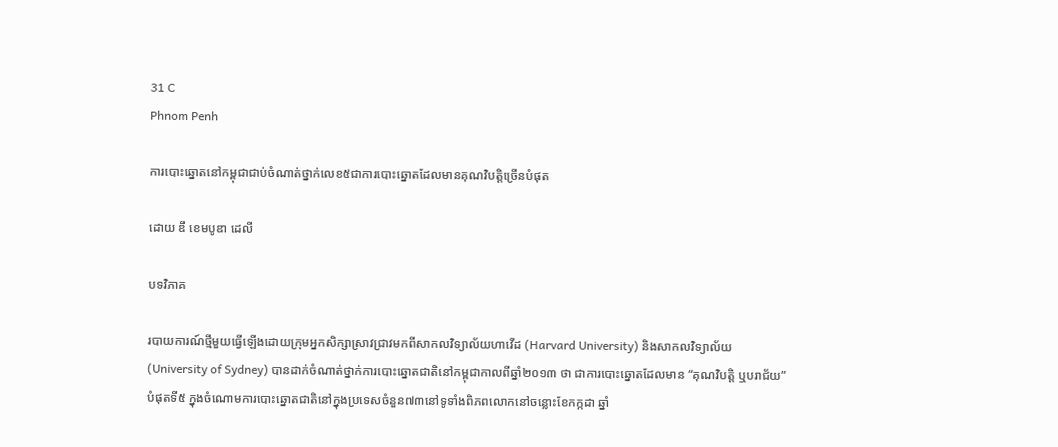31 C
Phnom Penh

ការបោះឆ្នោតនៅកម្ពុជាជាប់ចំណាត់ថ្នាក់លេខ៥ជាការបោះឆ្នោតដែលមានគុណវិបត្តិច្រើនបំផុត

ដោយ ឌឹ ខេមបូឌា ដេលី

បទវិភាគ

របាយការណ៍ថ្មីមួយធ្វើឡើងដោយក្រុមអ្នកសិក្សាស្រាវជ្រាវមកពីសាកលវិទ្យាល័យហាវើដ (Harvard University) និងសាកលវិទ្យាល័យ (University of Sydney) បានដាក់ចំណាត់ថ្នាក់ការបោះឆ្នោតជាតិនៅកម្ពុជាកាលពីឆ្នាំ២០១៣ ថា ជាការបោះឆ្នោតដែលមាន “គុណវិបត្តិ ឬបរាជ័យ” បំផុតទី៥ ក្នុងចំណោមការបោះឆ្នោតជាតិនៅក្នុងប្រទេសចំនួន៧៣នៅទូទាំងពិភពលោកនៅចន្លោះខែកក្កដា ឆ្នាំ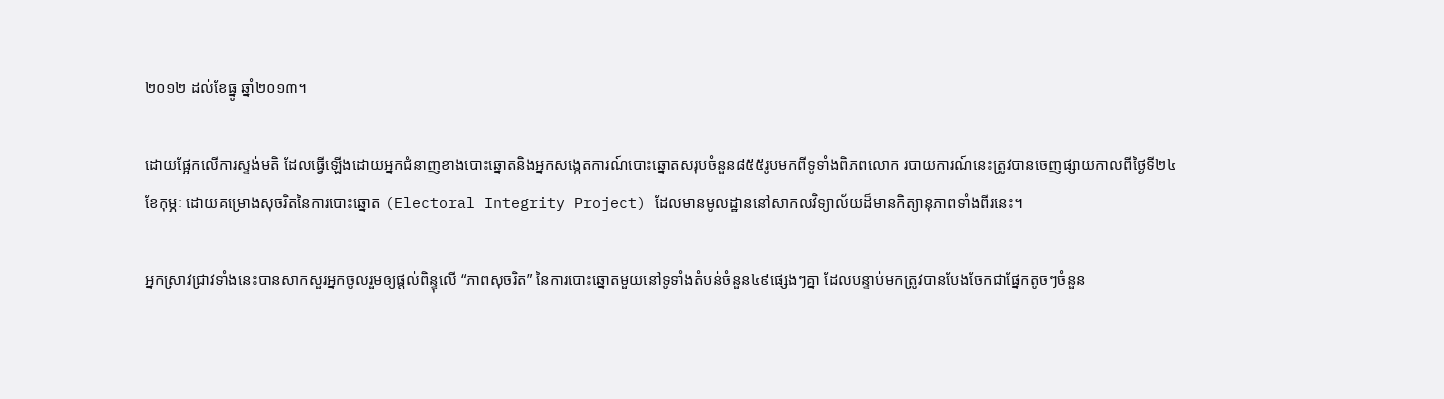២០១២ ដល់ខែធ្នូ ឆ្នាំ២០១៣។

ដោយផ្អែកលើការស្ទង់មតិ ដែលធ្វើឡើងដោយអ្នកជំនាញខាងបោះឆ្នោតនិងអ្នកសង្កេតការណ៍បោះឆ្នោតសរុបចំនួន៨៥៥រូបមកពីទូទាំងពិភពលោក របាយការណ៍នេះត្រូវបានចេញផ្សាយកាលពីថ្ងៃទី២៤ ខែកុម្ភៈ ដោយគម្រោងសុចរិតនៃការបោះឆ្នោត (Electoral Integrity Project) ដែលមានមូលដ្ឋាននៅសាកលវិទ្យាល័យដ៏មានកិត្យានុភាពទាំងពីរនេះ។

អ្នកស្រាវជ្រាវទាំងនេះបានសាកសួរអ្នកចូលរួមឲ្យផ្ដល់ពិន្ទុលើ “ភាពសុចរិត” នៃការបោះឆ្នោតមួយនៅទូទាំងតំបន់ចំនួន៤៩ផ្សេងៗគ្នា ដែលបន្ទាប់មកត្រូវបានបែងចែកជាផ្នែកតូចៗចំនួន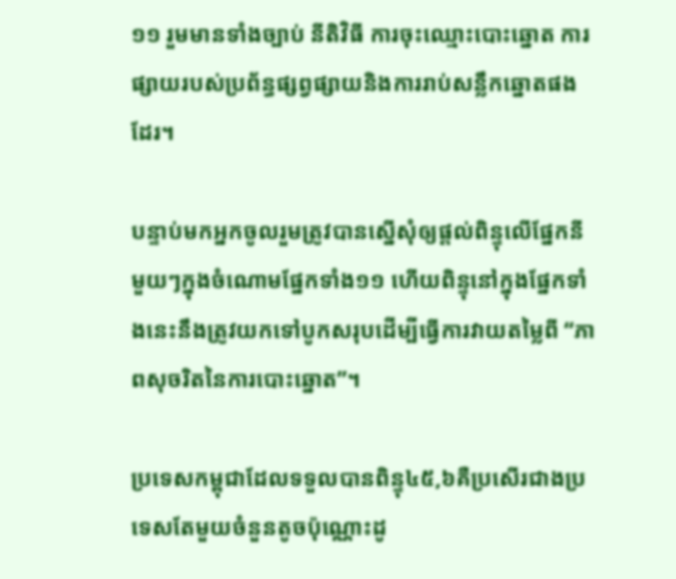១១ រួមមានទាំងច្បាប់ នីតិវិធី ការចុះឈ្មោះបោះឆ្នោត ការផ្សាយរបស់ប្រព័ន្ធផ្សព្វផ្សាយនិងការរាប់សន្លឹកឆ្នោតផងដែរ។

បន្ទាប់មកអ្នកចូលរួមត្រូវបានស្នើសុំឲ្យផ្ដល់ពិន្ទុលើផ្នែកនីមួយៗក្នុងចំណោមផ្នែកទាំង១១ ហើយពិន្ទុនៅក្នុងផ្នែកទាំងនេះនឹងត្រូវយកទៅបូកសរុបដើម្បីធ្វើការវាយតម្លៃពី “ភាពសុចរិតនៃការបោះឆ្នោត”។

ប្រទេសកម្ពុជាដែលទទួលបានពិន្ទុ៤៥,៦គឺប្រសើរជាងប្រទេសតែមួយចំនួនតូចប៉ុណ្ណោះដូ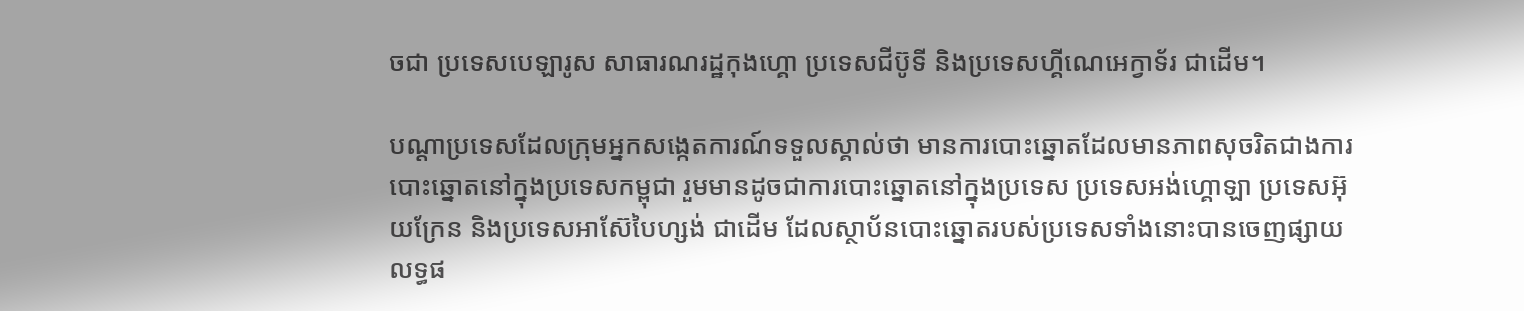ចជា ប្រទេសបេឡារូស សាធារណរដ្ឋកុងហ្គោ ប្រទេសជីប៊ូទី និងប្រទេសហ្គីណេអេក្វាទ័រ ជាដើម។

បណ្ដាប្រទេសដែលក្រុមអ្នកសង្កេតការណ៍ទទួលស្គាល់ថា មានការបោះឆ្នោតដែលមានភាពសុចរិតជាងការបោះឆ្នោតនៅក្នុងប្រទេសកម្ពុជា រួមមានដូចជាការបោះឆ្នោតនៅក្នុងប្រទេស ប្រទេសអង់ហ្គោឡា ប្រទេសអ៊ុយក្រែន និងប្រទេសអាស៊ែបៃហ្សង់ ជាដើម ដែលស្ថាប័នបោះឆ្នោតរបស់ប្រទេសទាំងនោះបានចេញផ្សាយលទ្ធផ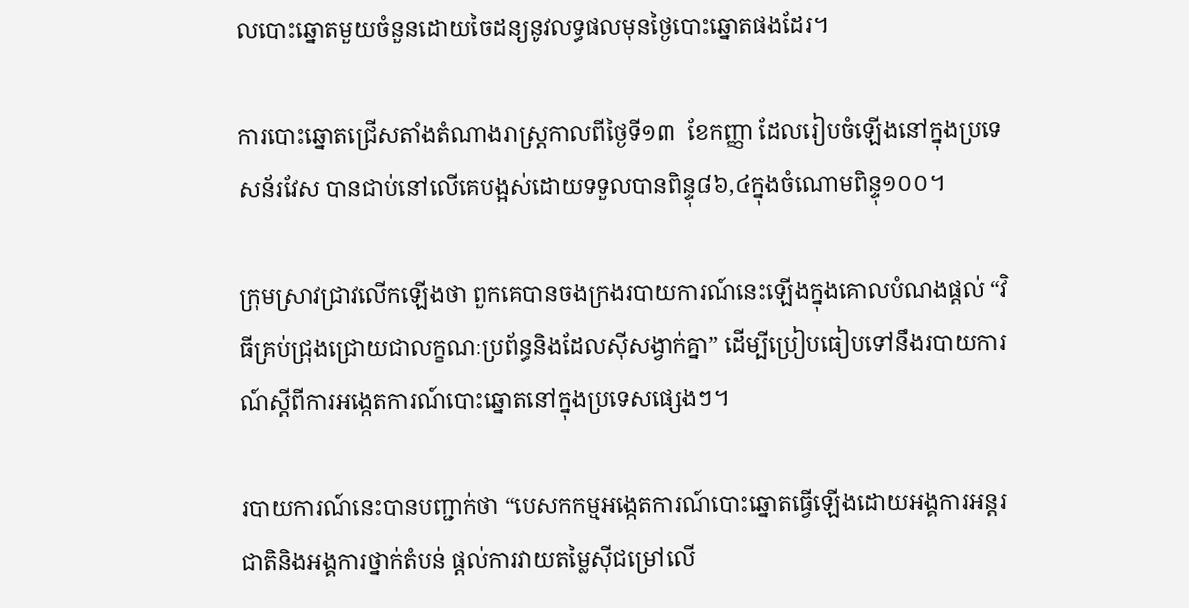លបោះឆ្នោតមួយចំនួនដោយចៃដន្យនូវលទ្ធផលមុនថ្ងៃបោះឆ្នោតផងដែរ។

ការបោះឆ្នោតជ្រើសតាំងតំណាងរាស្ត្រកាលពីថ្ងៃទី១៣  ខែកញ្ញា ដែលរៀបចំឡើងនៅក្នុងប្រទេសន័រវែស បានជាប់នៅលើគេបង្អស់ដោយទទួលបានពិន្ទុ៨៦,៤ក្នុងចំណោមពិន្ទុ១០០។

ក្រុមស្រាវជ្រាវលើកឡើងថា ពួកគេបានចងក្រងរបាយការណ៍នេះឡើងក្នុងគោលបំណងផ្ដល់ “វិធីគ្រប់ជ្រុងជ្រោយជាលក្ខណៈប្រព័ន្ធនិងដែលស៊ីសង្វាក់គ្នា” ដើម្បីប្រៀបធៀបទៅនឹងរបាយការណ៍ស្ដីពីការអង្កេតការណ៍បោះឆ្នោតនៅក្នុងប្រទេសផ្សេងៗ។

របាយការណ៍នេះបានបញ្ជាក់ថា “បេសកកម្មអង្កេតការណ៍បោះឆ្នោតធ្វើឡើងដោយអង្គការអន្តរជាតិនិងអង្គការថ្នាក់តំបន់ ផ្ដល់ការវាយតម្លៃស៊ីជម្រៅលើ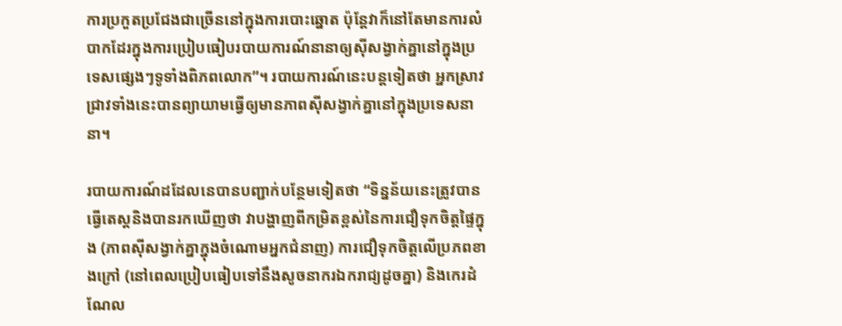ការប្រកួតប្រជែងជាច្រើននៅក្នុងការបោះឆ្នោត ប៉ុន្តែវាក៏នៅតែមានការលំបាកដែរក្នុងការប្រៀបធៀបរបាយការណ៍នានាឲ្យស៊ីសង្វាក់គ្នានៅក្នុងប្រទេសផ្សេងៗទូទាំងពិភពលោក”។ របាយការណ៍នេះបន្តទៀតថា អ្នកស្រាវជ្រាវទាំងនេះបានព្យាយាមធ្វើឲ្យមានភាពស៊ីសង្វាក់គ្នានៅក្នុងប្រទេសនានា។

របាយការណ៍ដដែលនេបានបញ្ជាក់បន្ថែមទៀតថា “ទិន្នន័យនេះត្រូវបានធ្វើតេស្ដនិងបានរកឃើញថា វាបង្ហាញពីកម្រិតខ្ពស់នៃការជឿទុកចិត្តផ្ទៃក្នុង (ភាពស៊ីសង្វាក់គ្នាក្នុងចំណោមអ្នកជំនាញ) ការជឿទុកចិត្តលើប្រភពខាងក្រៅ (នៅពេលប្រៀបធៀបទៅនឹងសូចនាករឯករាជ្យដូចគ្នា) និងកេរដំណែល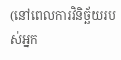(នៅពេលការវិនិច្ឆ័យរបស់អ្នក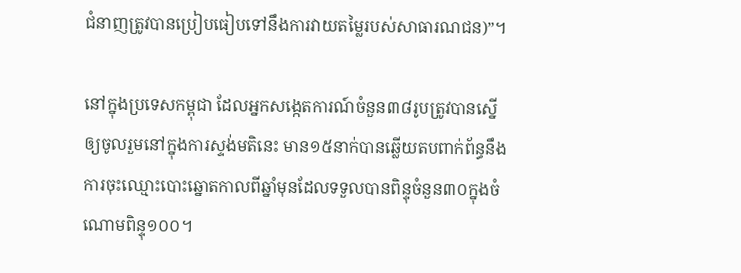ជំនាញត្រូវបានប្រៀបធៀបទៅនឹងការវាយតម្លៃរបស់សាធារណជន)”។

នៅក្នុងប្រទេសកម្ពុជា ដែលអ្នកសង្កេតការណ៍ចំនួន៣៨រូបត្រូវបានស្នើឲ្យចូលរួមនៅក្នុងការស្ទង់មតិនេះ មាន១៥នាក់បានឆ្លើយតបពាក់ព័ន្ធនឹងការចុះឈ្មោះបោះឆ្នោតកាលពីឆ្នាំមុនដែលទទួលបានពិន្ទុចំនួន៣០ក្នុងចំណោមពិន្ទុ១០០។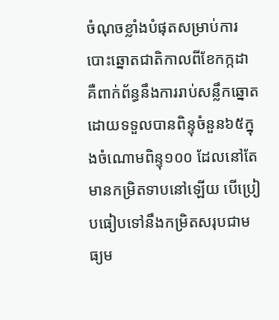ចំណុចខ្លាំងបំផុតសម្រាប់ការបោះឆ្នោតជាតិកាលពីខែកក្កដា គឺពាក់ព័ន្ធនឹងការរាប់សន្លឹកឆ្នោត ដោយទទួលបានពិន្ទុចំនួន៦៥ក្នុងចំណោមពិន្ទុ១០០ ដែលនៅតែមានកម្រិតទាបនៅឡើយ បើប្រៀបធៀបទៅនឹងកម្រិតសរុបជាមធ្យម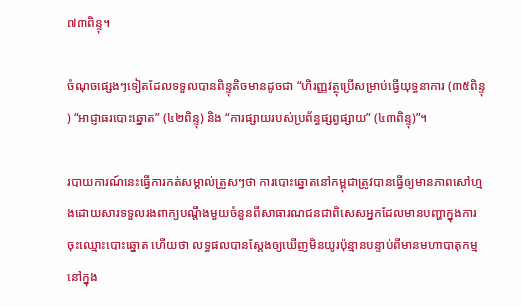៧៣ពិន្ទុ។

ចំណុចផ្សេងៗទៀតដែលទទួលបានពិន្ទុតិចមានដូចជា “ហិរញ្ញវត្ថុប្រើសម្រាប់ធ្វើយុទ្ធនាការ (៣៥ពិន្ទុ) “អាជ្ញាធរបោះឆ្នោត” (៤២ពិន្ទុ) និង “ការផ្សាយរបស់ប្រព័ន្ធផ្សព្វផ្សាយ” (៤៣ពិន្ទុ)”។

របាយការណ៍នេះធ្វើការកត់សម្គាល់ត្រួសៗថា ការបោះឆ្នោតនៅកម្ពុជាត្រូវបានធ្វើឲ្យមានភាពសៅហ្មងដោយសារទទួលរងពាក្យបណ្ដឹងមួយចំនួនពីសាធារណជនជាពិសេសអ្នកដែលមានបញ្ហាក្នុងការចុះឈ្មោះបោះឆ្នោត ហើយថា លទ្ធផលបានស្ដែងឲ្យឃើញមិនយូរប៉ុន្មានបន្ទាប់ពីមានមហាបាតុកម្មនៅក្នុង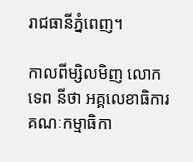រាជធានីភ្នំពេញ។

កាលពីម្សិលមិញ លោក ទេព នីថា អគ្គលេខាធិការគណៈកម្មាធិកា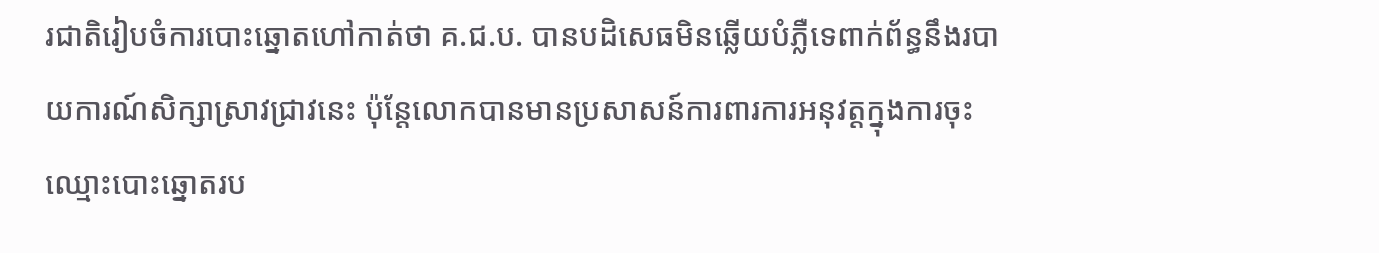រជាតិរៀបចំការបោះឆ្នោតហៅកាត់ថា គ.ជ.ប. បានបដិសេធមិនឆ្លើយបំភ្លឺទេពាក់ព័ន្ធនឹងរបាយការណ៍សិក្សាស្រាវជ្រាវនេះ ប៉ុន្តែលោកបានមានប្រសាសន៍ការពារការអនុវត្តក្នុងការចុះឈ្មោះបោះឆ្នោតរប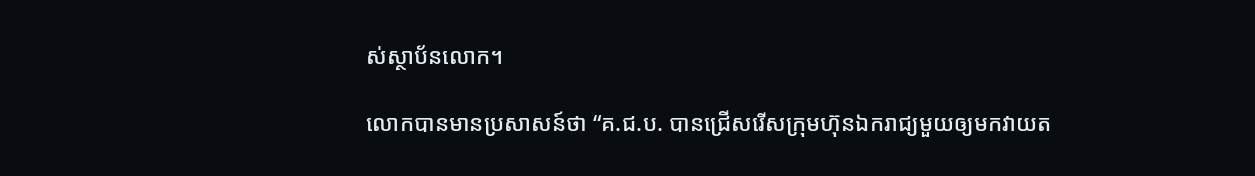ស់ស្ថាប័នលោក។

លោកបានមានប្រសាសន៍ថា “គ.ជ.ប. បានជ្រើសរើសក្រុមហ៊ុនឯករាជ្យមួយឲ្យមកវាយត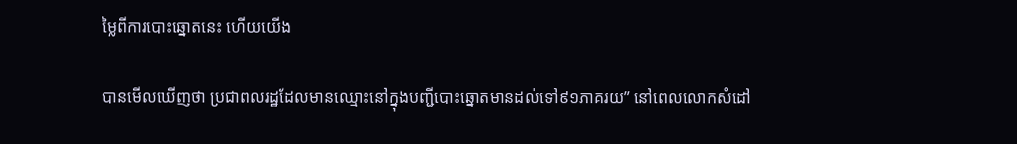ម្លៃពីការបោះឆ្នោតនេះ ហើយយើង

បានមើលឃើញថា ប្រជាពលរដ្ឋដែលមានឈ្មោះនៅក្នុងបញ្ជីបោះឆ្នោតមានដល់ទៅ៩១ភាគរយ” នៅពេលលោកសំដៅ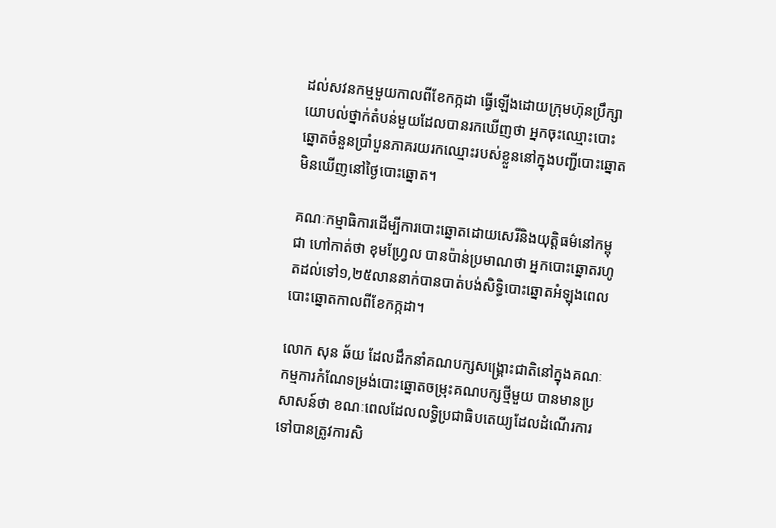ដល់សវនកម្មមួយកាលពីខែកក្កដា ធ្វើឡើងដោយក្រុមហ៊ុនប្រឹក្សាយោបល់ថ្នាក់តំបន់មួយដែលបានរកឃើញថា អ្នកចុះឈ្មោះបោះឆ្នោតចំនួនប្រាំបួនភាគរយរកឈ្មោះរបស់ខ្លួននៅក្នុងបញ្ជីបោះឆ្នោតមិនឃើញនៅថ្ងៃបោះឆ្នោត។

គណៈកម្មាធិការដើម្បីការបោះឆ្នោតដោយសេរីនិងយុត្តិធម៌នៅកម្ពុជា ហៅកាត់ថា ខុមហ្វ្រែល បានប៉ាន់ប្រមាណថា អ្នកបោះឆ្នោតរហូតដល់ទៅ១,២៥លាននាក់បានបាត់បង់សិទ្ធិបោះឆ្នោតអំឡុងពេលបោះឆ្នោតកាលពីខែកក្កដា។

លោក សុន ឆ័យ ដែលដឹកនាំគណបក្សសង្គ្រោះជាតិនៅក្នុងគណៈកម្មការកំណែទម្រង់បោះឆ្នោតចម្រុះគណបក្សថ្មីមួយ បានមានប្រសាសន៍ថា ខណៈពេលដែលលទ្ធិប្រជាធិបតេយ្យដែលដំណើរការទៅបានត្រូវការសិ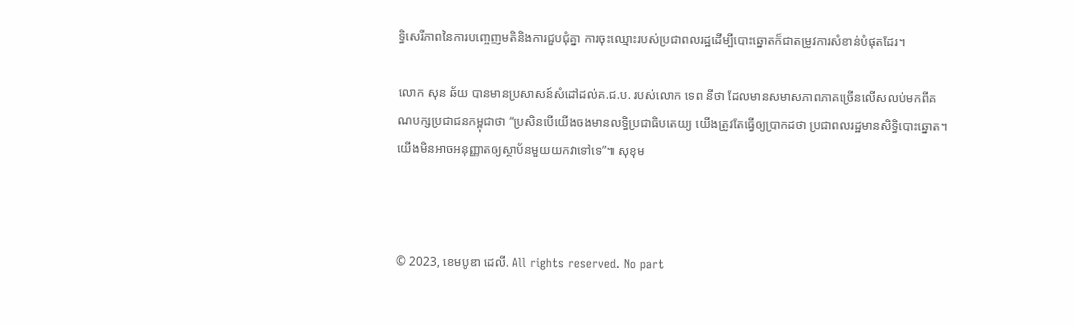ទ្ធិសេរីភាពនៃការបញ្ចេញមតិនិងការជួបជុំគ្នា ការចុះឈ្មោះរបស់ប្រជាពលរដ្ឋដើម្បីបោះឆ្នោតក៏ជាតម្រូវការសំខាន់បំផុតដែរ។

លោក សុន ឆ័យ បានមានប្រសាសន៍សំដៅដល់គ.ជ.ប. របស់លោក ទេព នីថា ដែលមានសមាសភាពភាគច្រើនលើសលប់មកពីគណបក្សប្រជាជនកម្ពុជាថា “ប្រសិនបើយើងចងមានលទ្ធិប្រជាធិបតេយ្យ យើងត្រូវតែធ្វើឲ្យប្រាកដថា ប្រជាពលរដ្ឋមានសិទ្ធិបោះឆ្នោត។ យើងមិនអាចអនុញ្ញាតឲ្យស្ថាប័នមួយយកវាទៅទេ”៕ សុខុម



© 2023, ខេមបូឌា ដេលី. All rights reserved. No part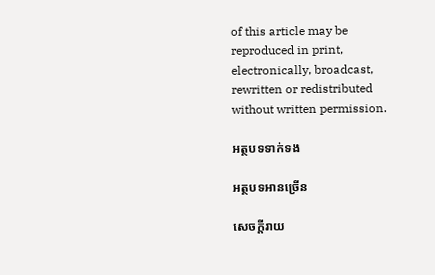of this article may be reproduced in print, electronically, broadcast, rewritten or redistributed without written permission.

អត្ថបទទាក់ទង

អត្ថបទអានច្រើន

សេចក្ដីរាយ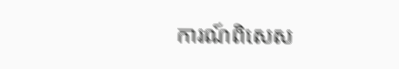ការណ៍ពិសេស